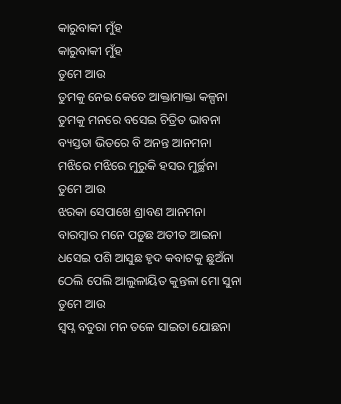କାରୁବାକୀ ମୁଁହ
କାରୁବାକୀ ମୁଁହ
ତୁମେ ଆଉ
ତୁମକୁ ନେଇ କେତେ ଆକ୍ତାମାକ୍ତା କଳ୍ପନା
ତୁମକୁ ମନରେ ବସେଇ ଚିତ୍ରିତ ଭାବନା
ବ୍ୟସ୍ତତା ଭିତରେ ବି ଅନନ୍ତ ଆନମନା
ମଝିରେ ମଝିରେ ମୁରୁକି ହସର ମୁର୍ଚ୍ଛନା
ତୁମେ ଆଉ
ଝରକା ସେପାଖେ ଶ୍ରାବଣ ଆନମନା
ବାରମ୍ଵାର ମନେ ପଡ଼ୁଛ ଅତୀତ ଆଇନା
ଧସେଇ ପଶି ଆସୁଛ ହୃଦ କବାଟକୁ ଛୁଅଁନା
ଠେଲି ପେଲି ଆଲୁଳାୟିତ କୁନ୍ତଳା ମୋ ସୁନା
ତୁମେ ଆଉ
ସ୍ବପ୍ନ ବତୁରା ମନ ତଳେ ସାଇତା ଯୋଛନା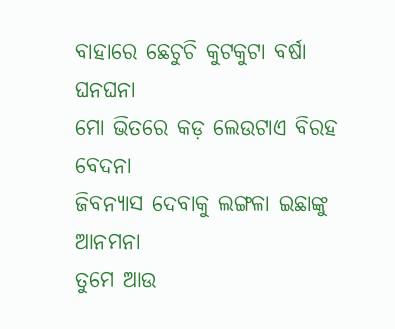ବାହାରେ ଛେଚୁଚି କୁଟକୁଟା ବର୍ଷା ଘନଘନା
ମୋ ଭିତରେ କଡ଼ ଲେଉଟାଏ ବିରହ ବେଦନା
ଜିବନ୍ୟାସ ଦେବାକୁ ଲଙ୍ଗଳା ଇଛାଙ୍କୁ ଆନମନା
ତୁମେ ଆଉ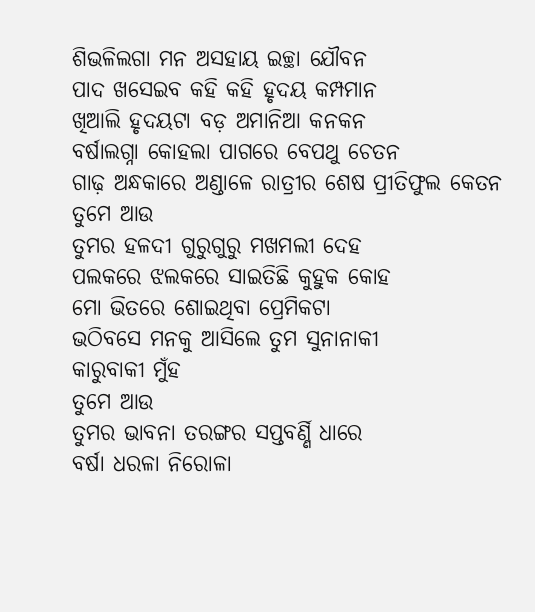ଶିଭଳିଲଗା ମନ ଅସହାୟ ଇଚ୍ଛା ଯୌବନ
ପାଦ ଖସେଇବ କହି କହି ହୃଦୟ କମ୍ପମାନ
ଖିଆଲି ହୃଦୟଟା ବଡ଼ ଅମାନିଆ କନକନ
ବର୍ଷାଲଗ୍ନା କୋହଲା ପାଗରେ ବେପଥୁ ଚେତନ
ଗାଢ଼ ଅନ୍ଧକାରେ ଅଣ୍ଡାଳେ ରାତ୍ରୀର ଶେଷ ପ୍ରୀତିଫୁଲ କେତନ
ତୁମେ ଆଉ
ତୁମର ହଳଦୀ ଗୁରୁଗୁରୁ ମଖମଲୀ ଦେହ
ପଲକରେ ଝଲକରେ ସାଇତିଛି କୁହୁକ କୋହ
ମୋ ଭିତରେ ଶୋଇଥିବା ପ୍ରେମିକଟା
ଭଠିବସେ ମନକୁ ଆସିଲେ ତୁମ ସୁନାନାକୀ
କାରୁବାକୀ ମୁଁହ
ତୁମେ ଆଉ
ତୁମର ଭାବନା ତରଙ୍ଗର ସପ୍ତବର୍ଣ୍ଣି ଧାରେ
ବର୍ଷା ଧରଳା ନିରୋଳା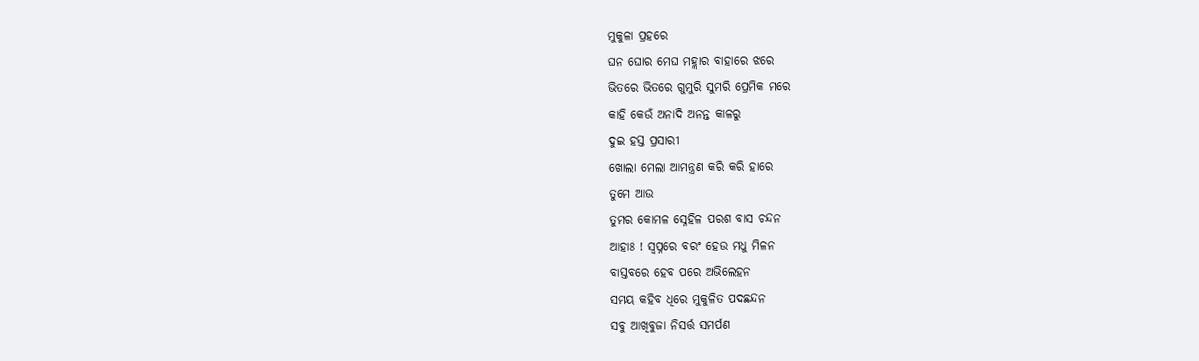ମୁକୁଳା ପ୍ରହରେ
ଘନ ଘୋର ମେଘ ମହ୍ଲାର ବାହାରେ ଝରେ
ଭିତରେ ଭିତରେ ଗୁମୁରି ସୁମରି ପ୍ରେମିକ ମରେ
କାହି କେଉଁ ଅନାଦି ଅନନ୍ତ କାଳରୁ
ଦୁଇ ହସ୍ତ ପ୍ରସାରୀ
ଖୋଲା ମେଲା ଆମନ୍ତ୍ରଣ କରି କରି ହାରେ
ତୁମେ ଆଉ
ତୁମର କୋମଳ ସ୍ନେହିଳ ପରଶ ବାସ ଚନ୍ଦନ
ଆହାଃ ! ସ୍ଵପ୍ନରେ ବରଂ ହେଉ ମଧୁ ମିଳନ
ବାସ୍ତବରେ ହେବ ପରେ ଅଭିଲେହନ
ସମୟ କହିବ ଧିରେ ମୁକୁଳିତ ପଦଛନ୍ଦନ
ସବୁ ଆଖିବୁଜା ନିସର୍ତ୍ତ ସମର୍ପଣ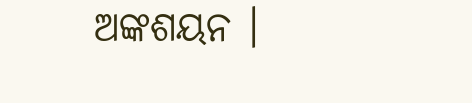ଅଙ୍କଶୟନ ।